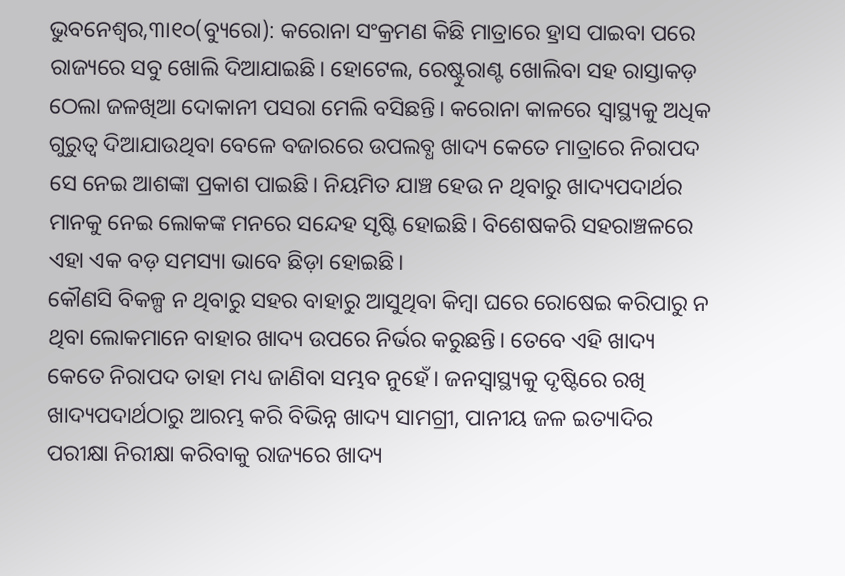ଭୁବନେଶ୍ୱର,୩ା୧୦(ବ୍ୟୁରୋ): କରୋନା ସଂକ୍ରମଣ କିଛି ମାତ୍ରାରେ ହ୍ରାସ ପାଇବା ପରେ ରାଜ୍ୟରେ ସବୁ ଖୋଲି ଦିଆଯାଇଛି। ହୋଟେଲ, ରେଷ୍ଟୁରାଣ୍ଟ ଖୋଲିବା ସହ ରାସ୍ତାକଡ଼ ଠେଲା ଜଳଖିଆ ଦୋକାନୀ ପସରା ମେଲି ବସିଛନ୍ତି। କରୋନା କାଳରେ ସ୍ବାସ୍ଥ୍ୟକୁ ଅଧିକ ଗୁରୁତ୍ୱ ଦିଆଯାଉଥିବା ବେଳେ ବଜାରରେ ଉପଲବ୍ଧ ଖାଦ୍ୟ କେତେ ମାତ୍ରାରେ ନିରାପଦ ସେ ନେଇ ଆଶଙ୍କା ପ୍ରକାଶ ପାଇଛି। ନିୟମିତ ଯାଞ୍ଚ ହେଉ ନ ଥିବାରୁ ଖାଦ୍ୟପଦାର୍ଥର ମାନକୁ ନେଇ ଲୋକଙ୍କ ମନରେ ସନ୍ଦେହ ସୃଷ୍ଟି ହୋଇଛି। ବିଶେଷକରି ସହରାଞ୍ଚଳରେ ଏହା ଏକ ବଡ଼ ସମସ୍ୟା ଭାବେ ଛିଡ଼ା ହୋଇଛି।
କୌଣସି ବିକଳ୍ପ ନ ଥିବାରୁ ସହର ବାହାରୁ ଆସୁଥିବା କିମ୍ବା ଘରେ ରୋଷେଇ କରିପାରୁ ନ ଥିବା ଲୋକମାନେ ବାହାର ଖାଦ୍ୟ ଉପରେ ନିର୍ଭର କରୁଛନ୍ତି। ତେବେ ଏହି ଖାଦ୍ୟ କେତେ ନିରାପଦ ତାହା ମଧ୍ୟ ଜାଣିବା ସମ୍ଭବ ନୁହେଁ। ଜନସ୍ବାସ୍ଥ୍ୟକୁ ଦୃଷ୍ଟିରେ ରଖି ଖାଦ୍ୟପଦାର୍ଥଠାରୁ ଆରମ୍ଭ କରି ବିଭିନ୍ନ ଖାଦ୍ୟ ସାମଗ୍ରୀ, ପାନୀୟ ଜଳ ଇତ୍ୟାଦିର ପରୀକ୍ଷା ନିରୀକ୍ଷା କରିବାକୁ ରାଜ୍ୟରେ ଖାଦ୍ୟ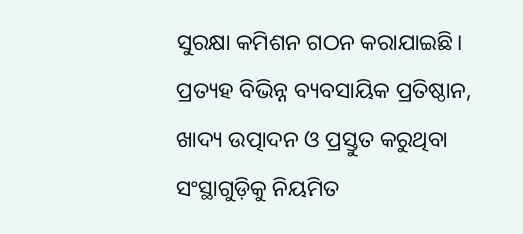ସୁରକ୍ଷା କମିଶନ ଗଠନ କରାଯାଇଛି। ପ୍ରତ୍ୟହ ବିଭିନ୍ନ ବ୍ୟବସାୟିକ ପ୍ରତିଷ୍ଠାନ, ଖାଦ୍ୟ ଉତ୍ପାଦନ ଓ ପ୍ରସ୍ତୁତ କରୁଥିବା ସଂସ୍ଥାଗୁଡ଼ିକୁ ନିୟମିତ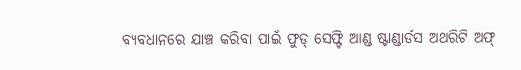ବ୍ୟବଧାନରେ ଯାଞ୍ଚ କରିବା ପାଇଁ ଫୁଡ୍ ସେଫ୍ଟି ଆଣ୍ଡ ଷ୍ଟାଣ୍ଡାର୍ଡସ ଅଥରିଟି ଅଫ୍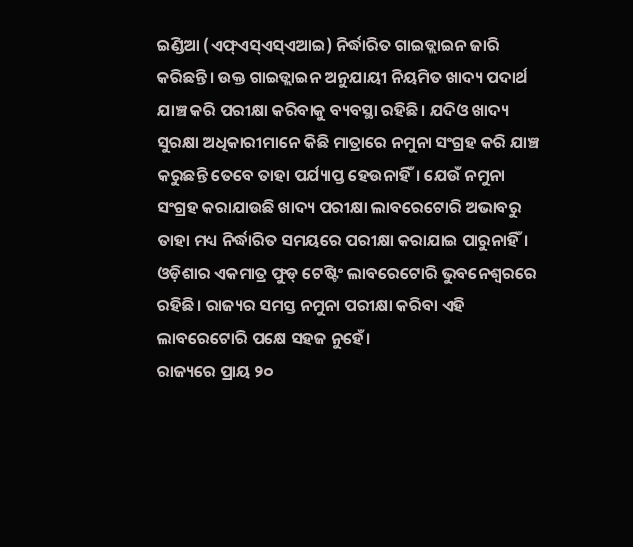ଇଣ୍ଡିଆ (ଏଫ୍ଏସ୍ଏସ୍ଏଆଇ) ନିର୍ଦ୍ଧାରିତ ଗାଇଡ୍ଲାଇନ ଜାରି କରିଛନ୍ତି। ଉକ୍ତ ଗାଇଡ୍ଲାଇନ ଅନୁଯାୟୀ ନିୟମିତ ଖାଦ୍ୟ ପଦାର୍ଥ ଯାଞ୍ଚ କରି ପରୀକ୍ଷା କରିବାକୁ ବ୍ୟବସ୍ଥା ରହିଛି। ଯଦିଓ ଖାଦ୍ୟ ସୁରକ୍ଷା ଅଧିକାରୀମାନେ କିଛି ମାତ୍ରାରେ ନମୁନା ସଂଗ୍ରହ କରି ଯାଞ୍ଚ କରୁଛନ୍ତି ତେବେ ତାହା ପର୍ଯ୍ୟାପ୍ତ ହେଉନାହିଁ। ଯେଉଁ ନମୁନା ସଂଗ୍ରହ କରାଯାଉଛି ଖାଦ୍ୟ ପରୀକ୍ଷା ଲାବରେଟୋରି ଅଭାବରୁ ତାହା ମଧ୍ୟ ନିର୍ଦ୍ଧାରିତ ସମୟରେ ପରୀକ୍ଷା କରାଯାଇ ପାରୁନାହିଁ। ଓଡ଼ିଶାର ଏକମାତ୍ର ଫୁଡ୍ ଟେଷ୍ଟିଂ ଲାବରେଟୋରି ଭୁବନେଶ୍ୱରରେ ରହିଛି। ରାଜ୍ୟର ସମସ୍ତ ନମୁନା ପରୀକ୍ଷା କରିବା ଏହି ଲାବରେଟୋରି ପକ୍ଷେ ସହଜ ନୁହେଁ।
ରାଜ୍ୟରେ ପ୍ରାୟ ୨୦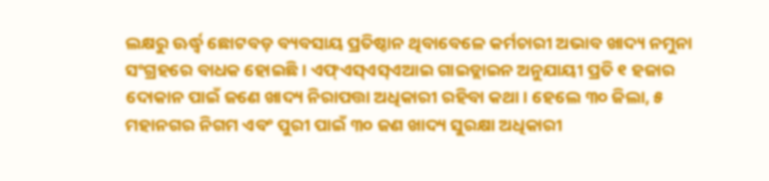ଲକ୍ଷରୁ ଊର୍ଦ୍ଧ୍ୱ ଛୋଟବଡ଼ ବ୍ୟବସାୟ ପ୍ରତିଷ୍ଠାନ ଥିବାବେଳେ କର୍ମଚାରୀ ଅଭାବ ଖାଦ୍ୟ ନମୁନା ସଂଗ୍ରହରେ ବାଧକ ହୋଇଛି। ଏଫ୍ଏସ୍ଏସ୍ଏଆଇ ଗାଇଡ୍ଲାଇନ ଅନୁଯାୟୀ ପ୍ରତି ୧ ହଜାର ଦୋକାନ ପାଇଁ ଜଣେ ଖାଦ୍ୟ ନିରାପତ୍ତା ଅଧିକାରୀ ରହିବା କଥା। ହେଲେ ୩୦ ଜିଲା, ୫ ମହାନଗର ନିଗମ ଏବଂ ପୁରୀ ପାଇଁ ୩୦ ଜଣ ଖାଦ୍ୟ ସୁରକ୍ଷା ଅଧିକାରୀ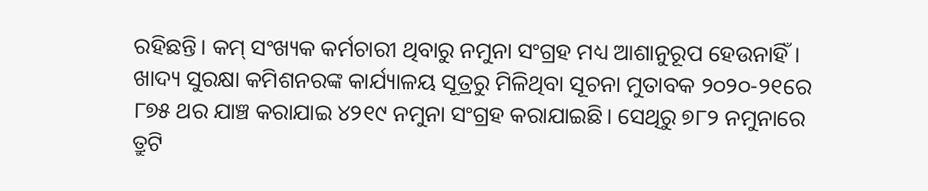ରହିଛନ୍ତି। କମ୍ ସଂଖ୍ୟକ କର୍ମଚାରୀ ଥିବାରୁ ନମୁନା ସଂଗ୍ରହ ମଧ୍ୟ ଆଶାନୁରୂପ ହେଉନାହିଁ। ଖାଦ୍ୟ ସୁରକ୍ଷା କମିଶନରଙ୍କ କାର୍ଯ୍ୟାଳୟ ସୂତ୍ରରୁ ମିଳିଥିବା ସୂଚନା ମୁତାବକ ୨୦୨୦-୨୧ରେ ୮୭୫ ଥର ଯାଞ୍ଚ କରାଯାଇ ୪୨୧୯ ନମୁନା ସଂଗ୍ରହ କରାଯାଇଛି। ସେଥିରୁ ୭୮୨ ନମୁନାରେ ତ୍ରୁଟି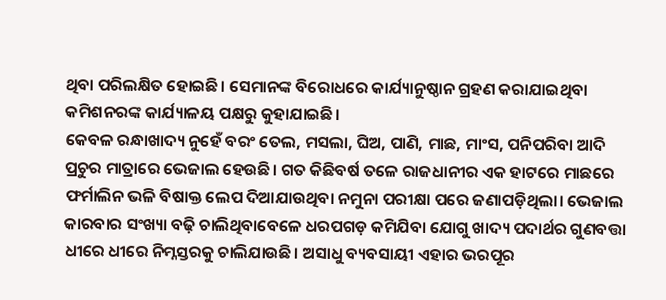ଥିବା ପରିଲକ୍ଷିତ ହୋଇଛି। ସେମାନଙ୍କ ବିରୋଧରେ କାର୍ଯ୍ୟାନୁଷ୍ଠାନ ଗ୍ରହଣ କରାଯାଇଥିବା କମିଶନରଙ୍କ କାର୍ଯ୍ୟାଳୟ ପକ୍ଷରୁ କୁହାଯାଇଛି।
କେବଳ ରନ୍ଧାଖାଦ୍ୟ ନୁହେଁ ବରଂ ତେଲ, ମସଲା, ଘିଅ, ପାଣି, ମାଛ, ମାଂସ, ପନିପରିବା ଆଦି ପ୍ରଚୁର ମାତ୍ରାରେ ଭେଜାଲ ହେଉଛି। ଗତ କିଛିବର୍ଷ ତଳେ ରାଜଧାନୀର ଏକ ହାଟରେ ମାଛରେ ଫର୍ମାଲିନ ଭଳି ବିଷାକ୍ତ ଲେପ ଦିଆଯାଉଥିବା ନମୁନା ପରୀକ୍ଷା ପରେ ଜଣାପଡ଼ିଥିଲା। ଭେଜାଲ କାରବାର ସଂଖ୍ୟା ବଢ଼ି ଚାଲିଥିବାବେଳେ ଧରପଗଡ଼ କମିଯିବା ଯୋଗୁ ଖାଦ୍ୟ ପଦାର୍ଥର ଗୁଣବତ୍ତା ଧୀରେ ଧୀରେ ନିମ୍ନସ୍ତରକୁ ଚାଲିଯାଉଛି। ଅସାଧୁ ବ୍ୟବସାୟୀ ଏହାର ଭରପୂର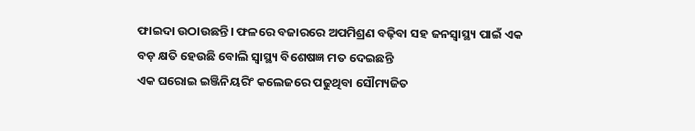ଫାଇଦା ଉଠାଉଛନ୍ତି। ଫଳରେ ବଜାରରେ ଅପମିଶ୍ରଣ ବଢ଼ିବା ସହ ଜନସ୍ବାସ୍ଥ୍ୟ ପାଇଁ ଏକ ବଡ଼ କ୍ଷତି ହେଉଛି ବୋଲି ସ୍ବାସ୍ଥ୍ୟ ବିଶେଷଜ୍ଞ ମତ ଦେଇଛନ୍ତି
ଏକ ଘରୋଇ ଇଞ୍ଜିନିୟରିଂ କଲେଜରେ ପଢୁଥିବା ସୌମ୍ୟଜିତ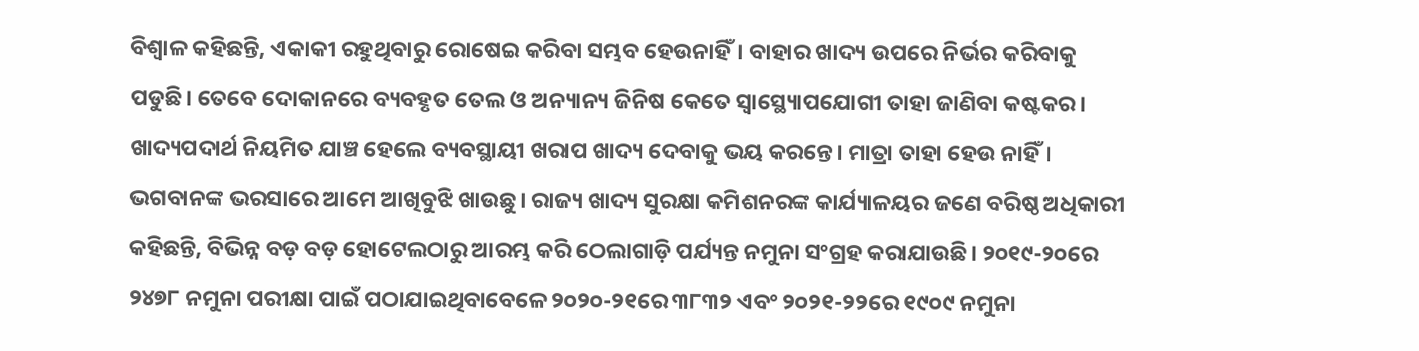ବିଶ୍ୱାଳ କହିଛନ୍ତି, ଏକାକୀ ରହୁଥିବାରୁ ରୋଷେଇ କରିବା ସମ୍ଭବ ହେଉନାହିଁ। ବାହାର ଖାଦ୍ୟ ଉପରେ ନିର୍ଭର କରିବାକୁ ପଡୁଛି। ତେବେ ଦୋକାନରେ ବ୍ୟବହୃତ ତେଲ ଓ ଅନ୍ୟାନ୍ୟ ଜିନିଷ କେତେ ସ୍ବାସ୍ଥ୍ୟୋପଯୋଗୀ ତାହା ଜାଣିବା କଷ୍ଟକର। ଖାଦ୍ୟପଦାର୍ଥ ନିୟମିତ ଯାଞ୍ଚ ହେଲେ ବ୍ୟବସ୍ଥାୟୀ ଖରାପ ଖାଦ୍ୟ ଦେବାକୁ ଭୟ କରନ୍ତେ। ମାତ୍ରା ତାହା ହେଉ ନାହିଁ। ଭଗବାନଙ୍କ ଭରସାରେ ଆମେ ଆଖିବୁଝି ଖାଉଛୁ। ରାଜ୍ୟ ଖାଦ୍ୟ ସୁରକ୍ଷା କମିଶନରଙ୍କ କାର୍ଯ୍ୟାଳୟର ଜଣେ ବରିଷ୍ଠ ଅଧିକାରୀ କହିଛନ୍ତି, ବିଭିନ୍ନ ବଡ଼ ବଡ଼ ହୋଟେଲଠାରୁ ଆରମ୍ଭ କରି ଠେଲାଗାଡ଼ି ପର୍ଯ୍ୟନ୍ତ ନମୁନା ସଂଗ୍ରହ କରାଯାଉଛି। ୨୦୧୯-୨୦ରେ ୨୪୭୮ ନମୁନା ପରୀକ୍ଷା ପାଇଁ ପଠାଯାଇଥିବାବେଳେ ୨୦୨୦-୨୧ରେ ୩୮୩୨ ଏବଂ ୨୦୨୧-୨୨ରେ ୧୯୦୯ ନମୁନା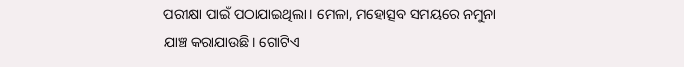ପରୀକ୍ଷା ପାଇଁ ପଠାଯାଇଥିଲା। ମେଳା, ମହୋତ୍ସବ ସମୟରେ ନମୁନା ଯାଞ୍ଚ କରାଯାଉଛି। ଗୋଟିଏ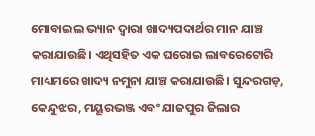ମୋବାଇଲ ଭ୍ୟାନ ଦ୍ୱାରା ଖାଦ୍ୟପଦାର୍ଥର ମାନ ଯାଞ୍ଚ କରାଯାଉଛି। ଏଥିସହିତ ଏକ ଘରୋଇ ଲାବରେଟୋରି ମାଧ୍ୟମରେ ଖାଦ୍ୟ ନମୁନା ଯାଞ୍ଚ କରାଯାଉଛି। ସୁନ୍ଦରଗଡ଼, କେନ୍ଦୁଝର, ମୟୂରଭଞ୍ଜ ଏବଂ ଯାଜପୁର ଜିଲାର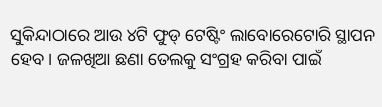ସୁକିନ୍ଦାଠାରେ ଆଉ ୪ଟି ଫୁଡ୍ ଟେଷ୍ଟିଂ ଲାବୋରେଟୋରି ସ୍ଥାପନ ହେବ। ଜଳଖିଆ ଛଣା ତେଲକୁ ସଂଗ୍ରହ କରିବା ପାଇଁ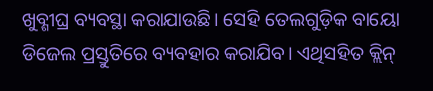ଖୁବ୍ଶୀଘ୍ର ବ୍ୟବସ୍ଥା କରାଯାଉଛି। ସେହି ତେଲଗୁଡ଼ିକ ବାୟୋ ଡିଜେଲ ପ୍ରସ୍ତୁତିରେ ବ୍ୟବହାର କରାଯିବ। ଏଥିସହିତ କ୍ଲିନ୍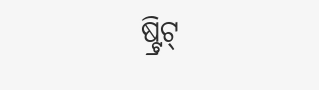ଷ୍ଟ୍ରିଟ୍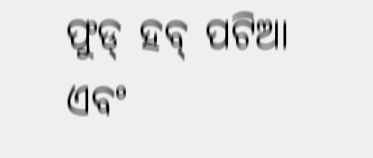ଫୁଡ୍ ହବ୍ ପଟିଆ ଏବଂ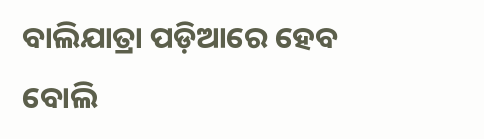ବାଲିଯାତ୍ରା ପଡ଼ିଆରେ ହେବ ବୋଲି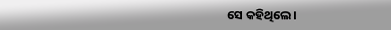ସେ କହିଥିଲେ।